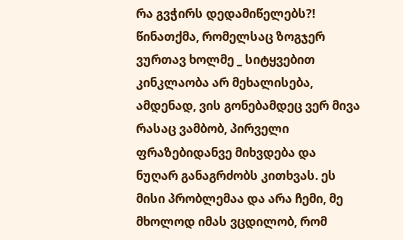რა გვჭირს დედამიწელებს?!
წინათქმა, რომელსაც ზოგჯერ ვურთავ ხოლმე _ სიტყვებით კინკლაობა არ მეხალისება, ამდენად, ვის გონებამდეც ვერ მივა რასაც ვამბობ, პირველი ფრაზებიდანვე მიხვდება და ნუღარ განაგრძობს კითხვას. ეს მისი პრობლემაა და არა ჩემი, მე მხოლოდ იმას ვცდილობ, რომ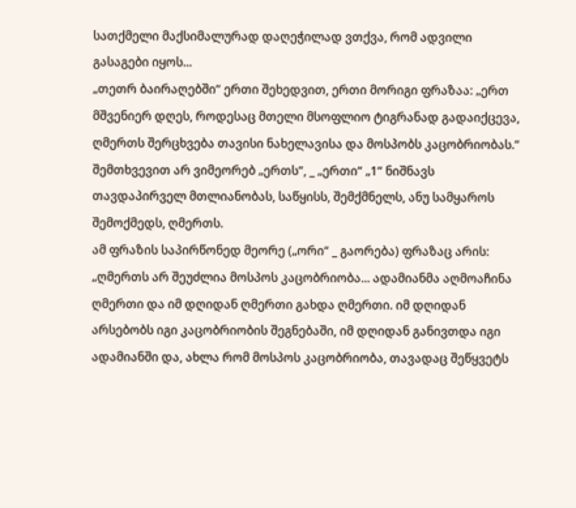სათქმელი მაქსიმალურად დაღეჭილად ვთქვა, რომ ადვილი გასაგები იყოს...
„თეთრ ბაირაღებში“ ერთი შეხედვით, ერთი მორიგი ფრაზაა: „ერთ მშვენიერ დღეს, როდესაც მთელი მსოფლიო ტიგრანად გადაიქცევა, ღმერთს შერცხვება თავისი ნახელავისა და მოსპობს კაცობრიობას.“ შემთხვევით არ ვიმეორებ „ერთს“, _ „ერთი“ „1“ ნიშნავს თავდაპირველ მთლიანობას, საწყისს, შემქმნელს, ანუ სამყაროს შემოქმედს, ღმერთს.
ამ ფრაზის საპირწონედ მეორე („ორი“ _ გაორება) ფრაზაც არის: „ღმერთს არ შეუძლია მოსპოს კაცობრიობა... ადამიანმა აღმოაჩინა ღმერთი და იმ დღიდან ღმერთი გახდა ღმერთი. იმ დღიდან არსებობს იგი კაცობრიობის შეგნებაში, იმ დღიდან განივთდა იგი ადამიანში და, ახლა რომ მოსპოს კაცობრიობა, თავადაც შეწყვეტს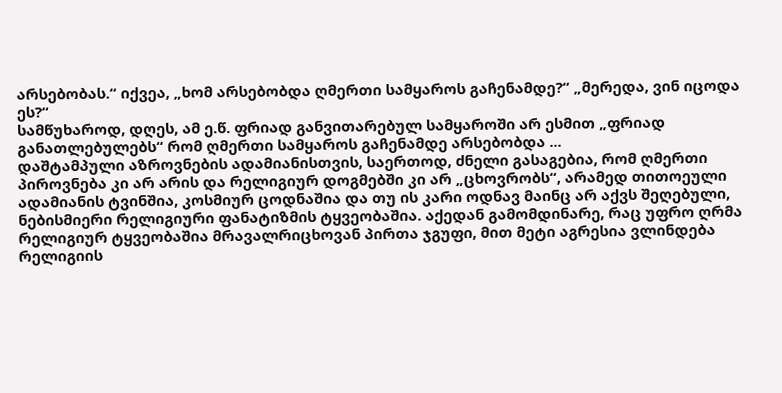არსებობას.“ იქვეა, „ხომ არსებობდა ღმერთი სამყაროს გაჩენამდე?“ „მერედა, ვინ იცოდა ეს?“
სამწუხაროდ, დღეს, ამ ე.წ. ფრიად განვითარებულ სამყაროში არ ესმით „ფრიად განათლებულებს“ რომ ღმერთი სამყაროს გაჩენამდე არსებობდა ...
დაშტამპული აზროვნების ადამიანისთვის, საერთოდ, ძნელი გასაგებია, რომ ღმერთი პიროვნება კი არ არის და რელიგიურ დოგმებში კი არ „ცხოვრობს“, არამედ თითოეული ადამიანის ტვინშია, კოსმიურ ცოდნაშია და თუ ის კარი ოდნავ მაინც არ აქვს შეღებული, ნებისმიერი რელიგიური ფანატიზმის ტყვეობაშია. აქედან გამომდინარე, რაც უფრო ღრმა რელიგიურ ტყვეობაშია მრავალრიცხოვან პირთა ჯგუფი, მით მეტი აგრესია ვლინდება რელიგიის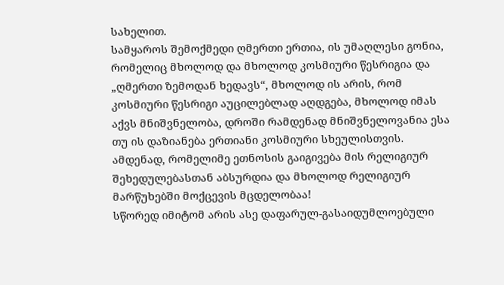სახელით.
სამყაროს შემოქმედი ღმერთი ერთია, ის უმაღლესი გონია, რომელიც მხოლოდ და მხოლოდ კოსმიური წესრიგია და „ღმერთი ზემოდან ხედავს“, მხოლოდ ის არის, რომ კოსმიური წესრიგი აუცილებლად აღდგება, მხოლოდ იმას აქვს მნიშვნელობა, დროში რამდენად მნიშვნელოვანია ესა თუ ის დაზიანება ერთიანი კოსმიური სხეულისთვის.
ამდენად, რომელიმე ეთნოსის გაიგივება მის რელიგიურ შეხედულებასთან აბსურდია და მხოლოდ რელიგიურ მარწუხებში მოქცევის მცდელობაა!
სწორედ იმიტომ არის ასე დაფარულ-გასაიდუმლოებული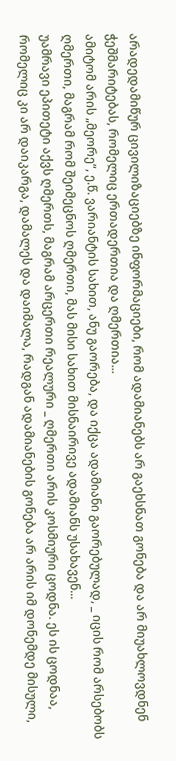არადედამიწურ ცივილიზაციებზე ინფორმაციები, რომ ადამიანებს არ გაეხსნათ გონება და არ მიუახლოვდნენ ჭეშმარიტებას, რომელიც ერთადერთია და ღმერთია...
ამიტომ არის „მეორე“, ე.წ. ვარიანტის სახით, ანუ გაორება, და იქცა ადამიანი გაორებულად, _ იცის რომ არსებობს ღმერთი, მაგრამ რომ შეიმეცნოს ღმერთი, მას მისი სახით მისნაირივე ადამიანს უსახავენ...
უამრავი ეპითეტი აქვს ღმერთს, მაგრამ არცერთი რეალური _ ღმერთი არის კოსმიური ცოდნა. ეს ის ცოდნაა, რომელიც კი არ დაიკარგა, დამალეს და დაიმალა, რადგან ადამიანების გონება არ არის იმ დონემდე მისული,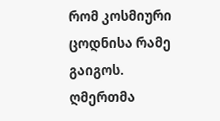რომ კოსმიური ცოდნისა რამე გაიგოს.
ღმერთმა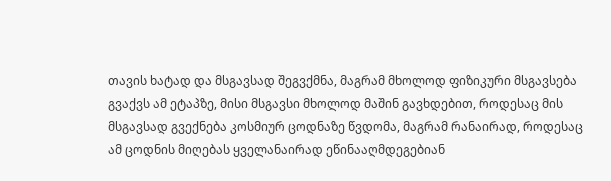თავის ხატად და მსგავსად შეგვქმნა, მაგრამ მხოლოდ ფიზიკური მსგავსება გვაქვს ამ ეტაპზე, მისი მსგავსი მხოლოდ მაშინ გავხდებით, როდესაც მის მსგავსად გვექნება კოსმიურ ცოდნაზე წვდომა, მაგრამ რანაირად, როდესაც ამ ცოდნის მიღებას ყველანაირად ეწინააღმდეგებიან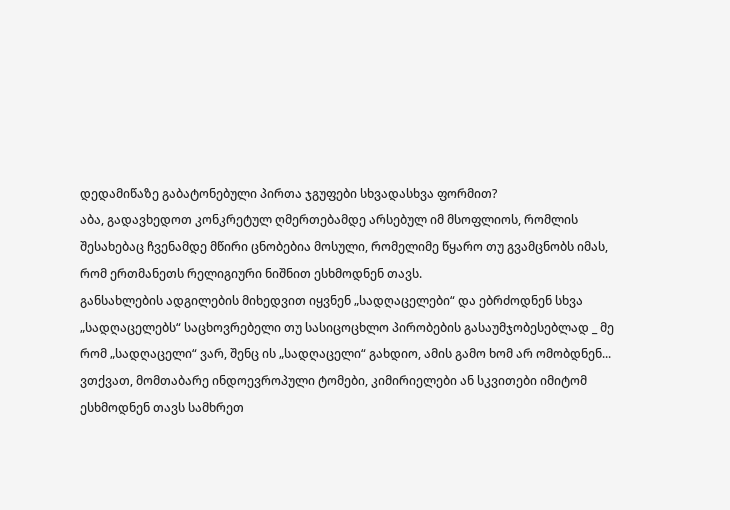დედამიწაზე გაბატონებული პირთა ჯგუფები სხვადასხვა ფორმით?
აბა, გადავხედოთ კონკრეტულ ღმერთებამდე არსებულ იმ მსოფლიოს, რომლის შესახებაც ჩვენამდე მწირი ცნობებია მოსული, რომელიმე წყარო თუ გვამცნობს იმას, რომ ერთმანეთს რელიგიური ნიშნით ესხმოდნენ თავს.
განსახლების ადგილების მიხედვით იყვნენ „სადღაცელები“ და ებრძოდნენ სხვა „სადღაცელებს“ საცხოვრებელი თუ სასიცოცხლო პირობების გასაუმჯობესებლად _ მე რომ „სადღაცელი“ ვარ, შენც ის „სადღაცელი“ გახდიო, ამის გამო ხომ არ ომობდნენ...
ვთქვათ, მომთაბარე ინდოევროპული ტომები, კიმირიელები ან სკვითები იმიტომ ესხმოდნენ თავს სამხრეთ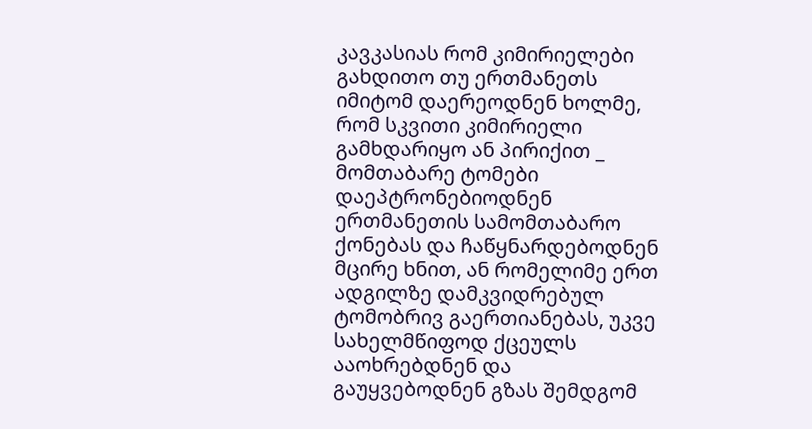კავკასიას რომ კიმირიელები გახდითო თუ ერთმანეთს იმიტომ დაერეოდნენ ხოლმე, რომ სკვითი კიმირიელი გამხდარიყო ან პირიქით _ მომთაბარე ტომები დაეპტრონებიოდნენ ერთმანეთის სამომთაბარო ქონებას და ჩაწყნარდებოდნენ მცირე ხნით, ან რომელიმე ერთ ადგილზე დამკვიდრებულ ტომობრივ გაერთიანებას, უკვე სახელმწიფოდ ქცეულს ააოხრებდნენ და გაუყვებოდნენ გზას შემდგომ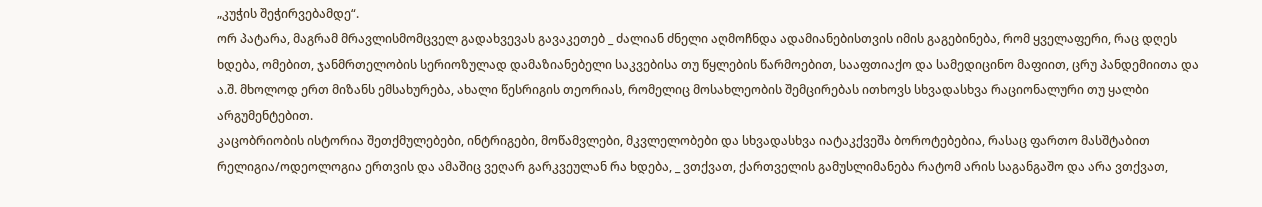„კუჭის შეჭირვებამდე“.
ორ პატარა, მაგრამ მრავლისმომცველ გადახვევას გავაკეთებ _ ძალიან ძნელი აღმოჩნდა ადამიანებისთვის იმის გაგებინება, რომ ყველაფერი, რაც დღეს ხდება, ომებით, ჯანმრთელობის სერიოზულად დამაზიანებელი საკვებისა თუ წყლების წარმოებით, სააფთიაქო და სამედიცინო მაფიით, ცრუ პანდემიითა და ა.შ. მხოლოდ ერთ მიზანს ემსახურება, ახალი წესრიგის თეორიას, რომელიც მოსახლეობის შემცირებას ითხოვს სხვადასხვა რაციონალური თუ ყალბი არგუმენტებით.
კაცობრიობის ისტორია შეთქმულებები, ინტრიგები, მოწამვლები, მკვლელობები და სხვადასხვა იატაკქვეშა ბოროტებებია, რასაც ფართო მასშტაბით რელიგია/ოდეოლოგია ერთვის და ამაშიც ვეღარ გარკვეულან რა ხდება, _ ვთქვათ, ქართველის გამუსლიმანება რატომ არის საგანგაშო და არა ვთქვათ,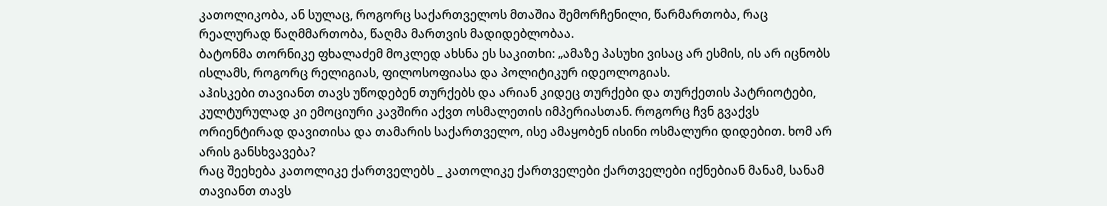კათოლიკობა, ან სულაც, როგორც საქართველოს მთაშია შემორჩენილი, წარმართობა, რაც რეალურად წაღმმართობა, წაღმა მართვის მადიდებლობაა.
ბატონმა თორნიკე ფხალაძემ მოკლედ ახსნა ეს საკითხი: „ამაზე პასუხი ვისაც არ ესმის, ის არ იცნობს ისლამს, როგორც რელიგიას, ფილოსოფიასა და პოლიტიკურ იდეოლოგიას.
აჰისკები თავიანთ თავს უწოდებენ თურქებს და არიან კიდეც თურქები და თურქეთის პატრიოტები, კულტურულად კი ემოციური კავშირი აქვთ ოსმალეთის იმპერიასთან. როგორც ჩვნ გვაქვს ორიენტირად დავითისა და თამარის საქართველო, ისე ამაყობენ ისინი ოსმალური დიდებით. ხომ არ არის განსხვავება?
რაც შეეხება კათოლიკე ქართველებს _ კათოლიკე ქართველები ქართველები იქნებიან მანამ, სანამ თავიანთ თავს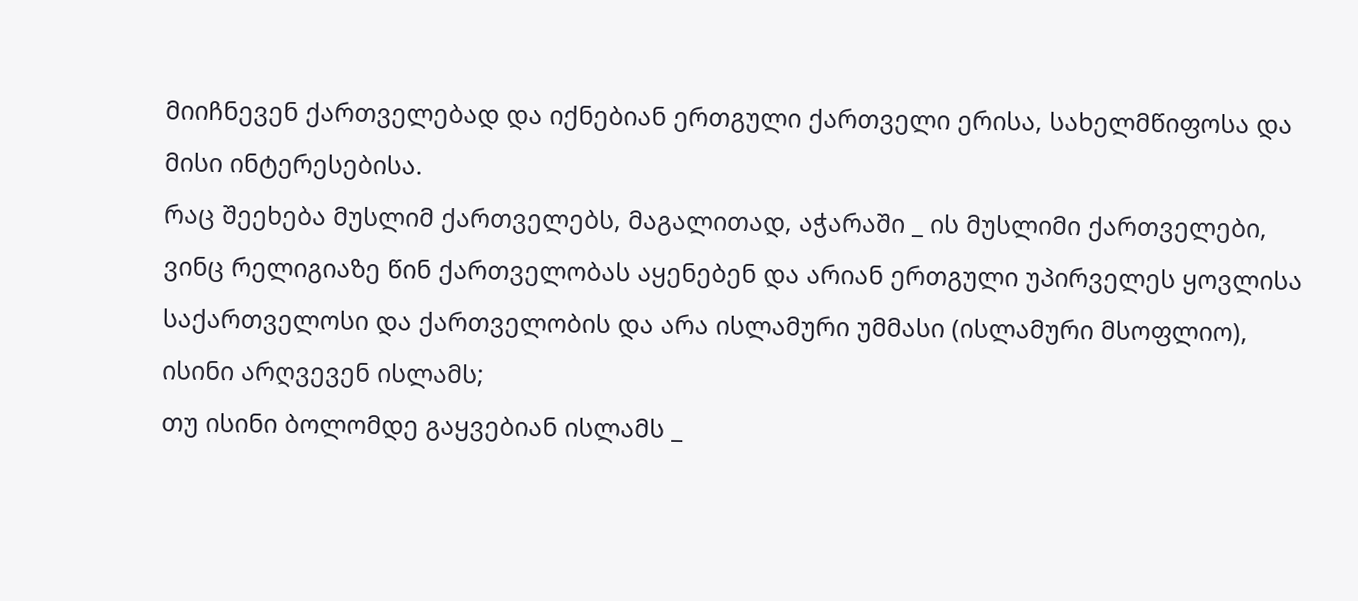მიიჩნევენ ქართველებად და იქნებიან ერთგული ქართველი ერისა, სახელმწიფოსა და მისი ინტერესებისა.
რაც შეეხება მუსლიმ ქართველებს, მაგალითად, აჭარაში _ ის მუსლიმი ქართველები, ვინც რელიგიაზე წინ ქართველობას აყენებენ და არიან ერთგული უპირველეს ყოვლისა საქართველოსი და ქართველობის და არა ისლამური უმმასი (ისლამური მსოფლიო), ისინი არღვევენ ისლამს;
თუ ისინი ბოლომდე გაყვებიან ისლამს _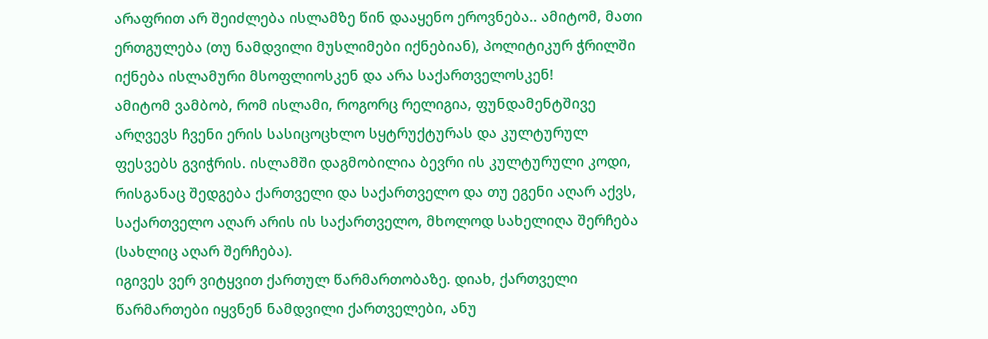არაფრით არ შეიძლება ისლამზე წინ დააყენო ეროვნება.. ამიტომ, მათი ერთგულება (თუ ნამდვილი მუსლიმები იქნებიან), პოლიტიკურ ჭრილში იქნება ისლამური მსოფლიოსკენ და არა საქართველოსკენ!
ამიტომ ვამბობ, რომ ისლამი, როგორც რელიგია, ფუნდამენტშივე არღვევს ჩვენი ერის სასიცოცხლო სყტრუქტურას და კულტურულ ფესვებს გვიჭრის. ისლამში დაგმობილია ბევრი ის კულტურული კოდი, რისგანაც შედგება ქართველი და საქართველო და თუ ეგენი აღარ აქვს, საქართველო აღარ არის ის საქართველო, მხოლოდ სახელიღა შერჩება (სახლიც აღარ შერჩება).
იგივეს ვერ ვიტყვით ქართულ წარმართობაზე. დიახ, ქართველი წარმართები იყვნენ ნამდვილი ქართველები, ანუ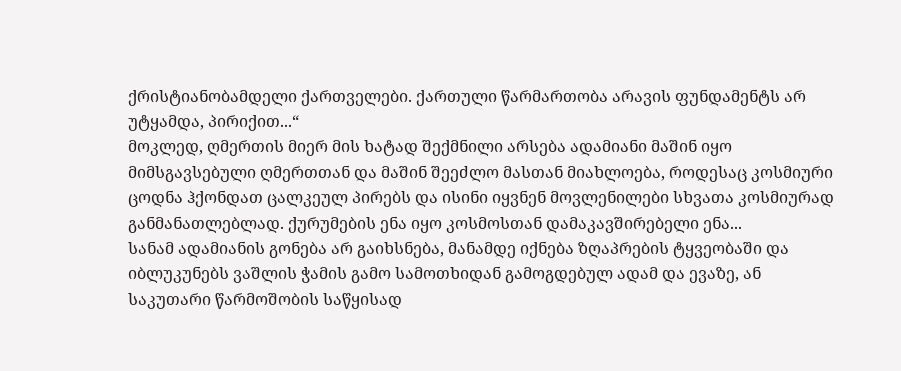ქრისტიანობამდელი ქართველები. ქართული წარმართობა არავის ფუნდამენტს არ უტყამდა, პირიქით...“
მოკლედ, ღმერთის მიერ მის ხატად შექმნილი არსება ადამიანი მაშინ იყო მიმსგავსებული ღმერთთან და მაშინ შეეძლო მასთან მიახლოება, როდესაც კოსმიური ცოდნა ჰქონდათ ცალკეულ პირებს და ისინი იყვნენ მოვლენილები სხვათა კოსმიურად განმანათლებლად. ქურუმების ენა იყო კოსმოსთან დამაკავშირებელი ენა...
სანამ ადამიანის გონება არ გაიხსნება, მანამდე იქნება ზღაპრების ტყვეობაში და იბლუკუნებს ვაშლის ჭამის გამო სამოთხიდან გამოგდებულ ადამ და ევაზე, ან საკუთარი წარმოშობის საწყისად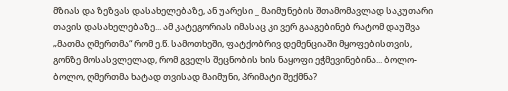მზიას და ზეზვას დასახელებაზე, ან უარესი _ მაიმუნების შთამომავლად საკუთარი თავის დასახელებაზე... ამ კატეგორიას იმასაც კი ვერ გააგებინებ რატომ დაუშვა „მათმა ღმერთმა“ რომ ე.წ. სამოთხეში, ფატქობრივ დემენციაში მყოფებისთვის, გონზე მოსასვლელად, რომ გველს შეცნობის ხის ნაყოფი ეჭმევინებინა... ბოლო-ბოლო, ღმერთმა ხატად თვისად მაიმუნი, პრიმატი შექმნა?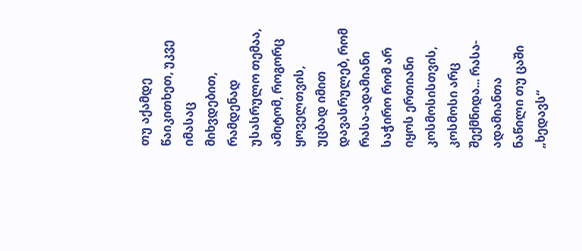თუ აქამდე წაიკითხეთ, უკვე იმასაც მიხვდებით, რამდენად უსასრულო თემაა, ამიტომ, როგორც ყოველთვის, უცბად იმით დავასრულებ, რომ რასა-ადამიანი საჭირო რომ არ იყოს ერთიანი კოსმოსისთვის, კოსმოსი არც შექმნიდა... რასა-ადამიანთა ნაწილი თუ ცაში „ხედავს“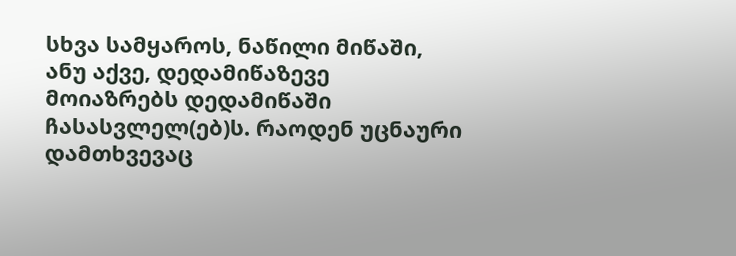სხვა სამყაროს, ნაწილი მიწაში, ანუ აქვე, დედამიწაზევე მოიაზრებს დედამიწაში ჩასასვლელ(ებ)ს. რაოდენ უცნაური დამთხვევაც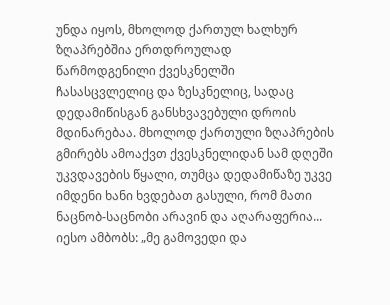უნდა იყოს, მხოლოდ ქართულ ხალხურ ზღაპრებშია ერთდროულად წარმოდგენილი ქვესკნელში ჩასასცვლელიც და ზესკნელიც, სადაც დედამიწისგან განსხვავებული დროის მდინარებაა. მხოლოდ ქართული ზღაპრების გმირებს ამოაქვთ ქვესკნელიდან სამ დღეში უკვდავების წყალი, თუმცა დედამიწაზე უკვე იმდენი ხანი ხვდებათ გასული, რომ მათი ნაცნობ-საცნობი არავინ და აღარაფერია...
იესო ამბობს: „მე გამოვედი და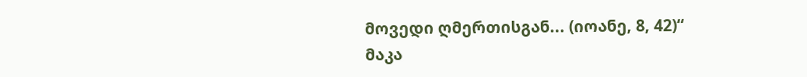მოვედი ღმერთისგან... (იოანე, 8, 42)“
მაკა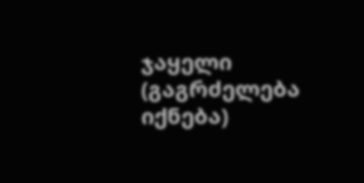ჯაყელი
(გაგრძელება იქნება)